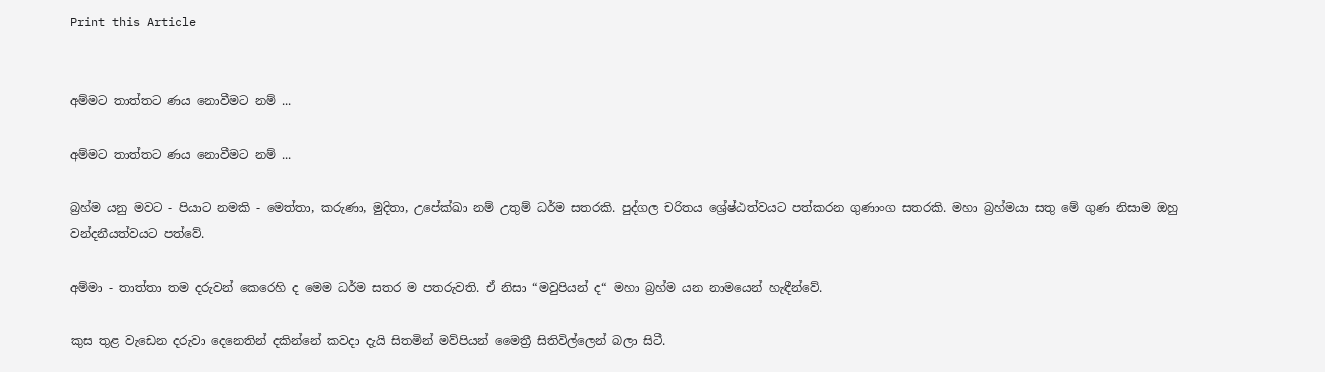Print this Article


අම්මට තාත්තට ණය නොවීමට නම් ...

අම්මට තාත්තට ණය නොවීමට නම් ...

බ්‍රහ්ම යනු මවට - පියාට නමකි - මෙත්තා, කරුණා, මුදිතා, උපේක්ඛා නම් උතුම් ධර්ම සතරකි. පුද්ගල චරිතය ශ්‍රේෂ්ඨත්වයට පත්කරන ගුණාංග සතරකි. මහා බ්‍රහ්මයා සතු මේ ගුණ නිසාම ඔහු වන්දනීයත්වයට පත්වේ.

අම්මා - තාත්තා තම දරුවන් කෙරෙහි ද මෙම ධර්ම සතර ම පතරුවති. ඒ නිසා “මවුපියන් ද“ මහා බ්‍රහ්ම යන නාමයෙන් හැඳීන්වේ.

කුස තුළ වැඩෙන දරුවා දෙනෙතින් දකින්නේ කවදා දැයි සිතමින් මව්පියන් මෛත්‍රී සිතිවිල්ලෙන් බලා සිටී.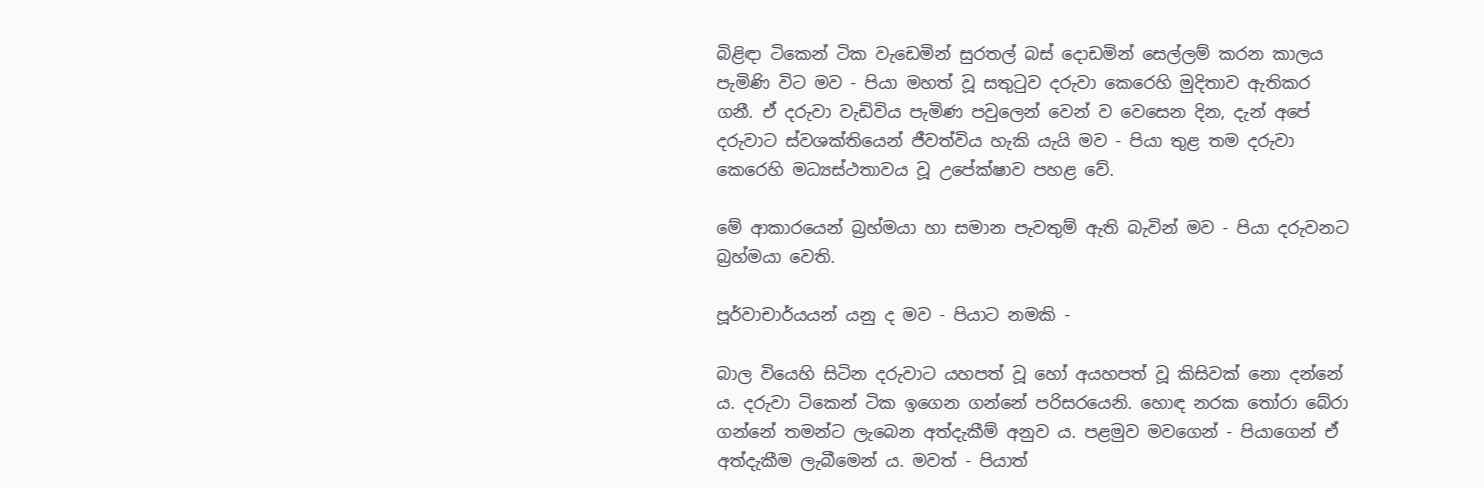බිළිඳා ටිකෙන් ටික වැඩෙමින් සුරතල් බස් දොඩමින් සෙල්ලම් කරන කාලය පැමිණි විට මව - පියා මහත් වූ සතුටුව දරුවා කෙරෙහි මුදිතාව ඇතිකර ගනී. ඒ දරුවා වැඩිවිය පැමිණ පවුලෙන් වෙන් ව වෙසෙන දින, දැන් අපේ දරුවාට ස්වශක්තියෙන් ජීවත්විය හැකි යැයි මව - පියා තුළ තම දරුවා කෙරෙහි මධ්‍යස්ථතාවය වූ උපේක්ෂාව පහළ වේ.

මේ ආකාරයෙන් බ්‍රහ්මයා හා සමාන පැවතුම් ඇති බැවින් මව - පියා දරුවනට බ්‍රහ්මයා වෙති.

පූර්වාචාර්යයන් යනු ද මව - පියාට නමකි -

බාල වියෙහි සිටින දරුවාට යහපත් වූ හෝ අයහපත් වූ කිසිවක් නො දන්නේ ය. දරුවා ටිකෙන් ටික ඉගෙන ගන්නේ පරිසරයෙනි. හොඳ නරක තෝරා බේරා ගන්නේ තමන්ට ලැබෙන අත්දැකීම් අනුව ය. පළමුව මවගෙන් - පියාගෙන් ඒ අත්දැකීම ලැබීමෙන් ය. මවත් - පියාත්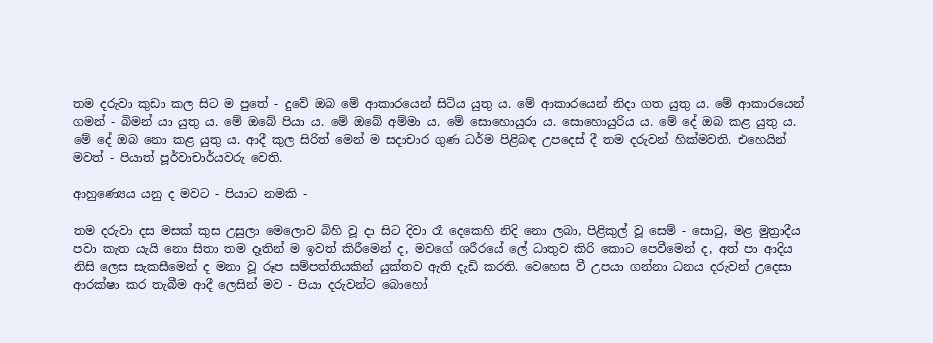තම දරුවා කුඩා කල සිට ම පුතේ - දුවේ ඔබ මේ ආකාරයෙන් සිටිය යුතු ය. මේ ආකාරයෙන් නිදා ගත යුතු ය. මේ ආකාරයෙන් ගමන් - බිමන් යා යුතු ය. මේ ඔබේ පියා ය. මේ ඔබේ අම්මා ය. මේ සොහොයුරා ය. සොහොයුරිය ය. මේ දේ ඔබ කළ යුතු ය. මේ දේ ඔබ නො කළ යුතු ය. ආදී කුල සිරිත් මෙන් ම සදාචාර ගුණ ධර්ම පිළිබඳ උපදෙස් දී තම දරුවන් හික්මවති. එහෙයින් මවත් - පියාත් පූර්වාචාර්යවරු වෙති.

ආහුණ්‍යෙය යනු ද මවට - පියාට නමකි -

තම දරුවා දස මසක් කුස උසුලා මෙලොව බිහි වූ දා සිට දිවා රෑ දෙකෙහි නිදි නො ලබා, පිළිකුල් වූ සෙම් - සොටු, මළ මුත්‍රාදීය පවා කැත යැයි නො සිතා තම දෑතින් ම ඉවත් කිරීමෙන් ද, මවගේ ශරීරයේ ලේ ධාතුව කිරි කොට පෙවීමෙන් ද, අත් පා ආදිය නිසි ලෙස සැකසීමෙන් ද මනා වූ රූප සම්පත්තියකින් යුක්තව ඇති දැඩි කරති. වෙහෙස වී උපයා ගන්නා ධනය දරුවන් උදෙසා ආරක්ෂා කර තැබීම ආදී ලෙසින් මව - පියා දරුවන්ට බොහෝ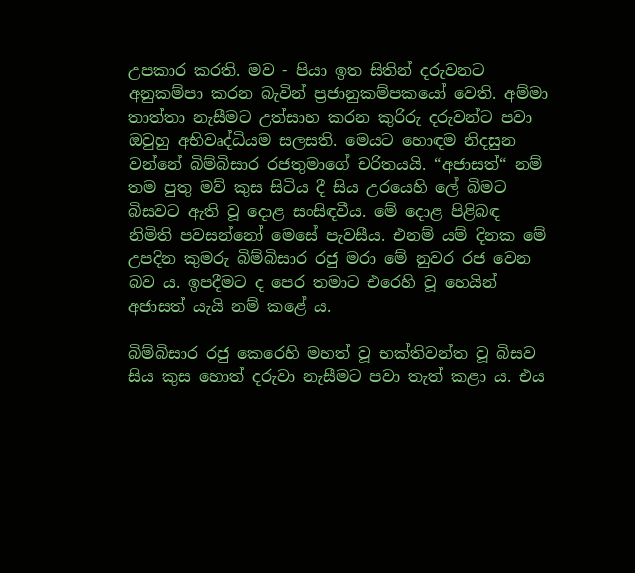උපකාර කරති. මව - පියා ඉත සිතින් දරුවනට අනුකම්පා කරන බැවින් ප්‍රජානුකම්පකයෝ වෙති. අම්මා තාත්තා නැසීමට උත්සාහ කරන කුරිරු දරුවන්ට පවා ඔවුහු අභිවෘද්ධියම සලසති. මෙයට හොඳම නිදසුන වන්නේ බිම්බිසාර රජතුමාගේ චරිතයයි. “අජාසත්“ නම් තම පුතු මව් කුස සිටිය දී සිය උරයෙහි ලේ බිමට බිසවට ඇති වූ දොළ සංසිඳවීය. මේ දොළ පිළිබඳ නිමිති පවසන්නෝ මෙසේ පැවසීය. එනම් යම් දිනක මේ උපදින කුමරු බිම්බිසාර රජු මරා මේ නුවර රජ වෙන බව ය. ඉපදීමට ද පෙර තමාට එරෙහි වූ හෙයින් අජාසත් යැයි නම් කළේ ය.

බිම්බිසාර රජු කෙරෙහි මහත් වූ භක්තිවන්ත වූ බිසව සිය කුස හොත් දරුවා නැසීමට පවා තැත් කළා ය. එය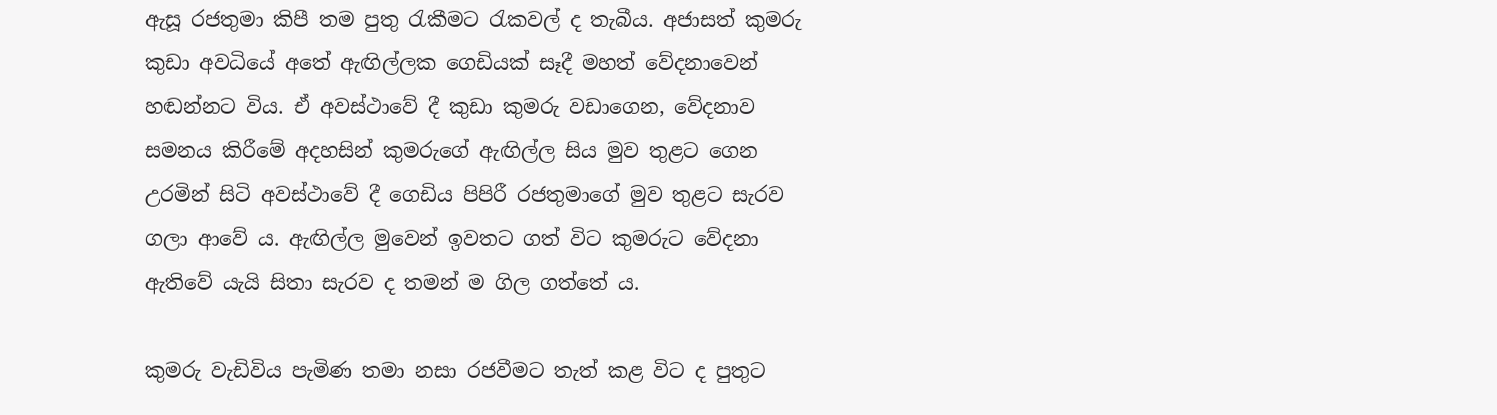ඇසූ රජතුමා කිපී තම පුතු රැකීමට රැකවල් ද තැබීය. අජාසත් කුමරු කුඩා අවධියේ අතේ ඇඟිල්ලක ගෙඩියක් සෑදී මහත් වේදනාවෙන් හඬන්නට විය. ඒ අවස්ථාවේ දී කුඩා කුමරු වඩාගෙන, වේදනාව සමනය කිරීමේ අදහසින් කුමරුගේ ඇඟිල්ල සිය මුව තුළට ගෙන උරමින් සිටි අවස්ථාවේ දී ගෙඩිය පිපිරී රජතුමාගේ මුව තුළට සැරව ගලා ආවේ ය. ඇඟිල්ල මුවෙන් ඉවතට ගත් විට කුමරුට වේදනා ඇතිවේ යැයි සිතා සැරව ද තමන් ම ගිල ගත්තේ ය.

කුමරු වැඩිවිය පැමිණ තමා නසා රජවීමට තැත් කළ විට ද පුතුට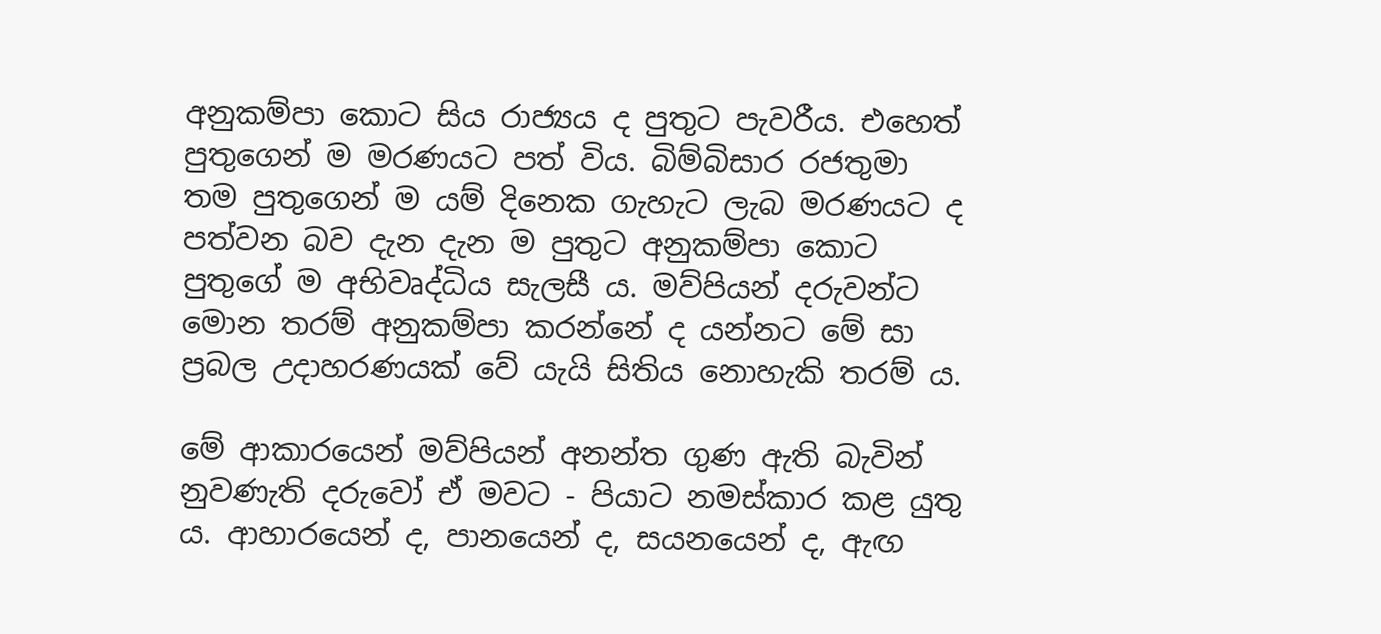අනුකම්පා කොට සිය රාජ්‍යය ද පුතුට පැවරීය. එහෙත් පුතුගෙන් ම මරණයට පත් විය. බිම්බිසාර රජතුමා තම පුතුගෙන් ම යම් දිනෙක ගැහැට ලැබ මරණයට ද පත්වන බව දැන දැන ම පුතුට අනුකම්පා කොට පුතුගේ ම අභිවෘද්ධිය සැලසී ය. මව්පියන් දරුවන්ට මොන තරම් අනුකම්පා කරන්නේ ද යන්නට මේ සා ප්‍රබල උදාහරණයක් වේ යැයි සිතිය නොහැකි තරම් ය.

මේ ආකාරයෙන් මව්පියන් අනන්ත ගුණ ඇති බැවින් නුවණැති දරුවෝ ඒ මවට - පියාට නමස්කාර කළ යුතු ය. ආහාරයෙන් ද, පානයෙන් ද, සයනයෙන් ද, ඇඟ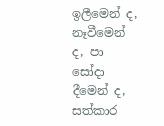ඉලීමෙන් ද, නෑවීමෙන් ද, පා සෝදා දීමෙන් ද, සත්කාර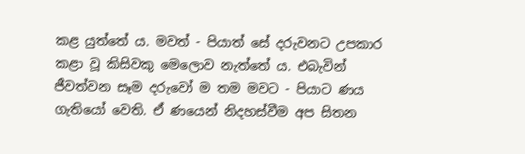කළ යුත්තේ ය. මවත් - පියාත් සේ දරුවනට උපකාර කළා වූ කිසිවකු මෙලොව නැත්තේ ය. එබැවින් ජීවත්වන සෑම දරුවෝ ම තම මවට - පියාට ණය ගැතියෝ වෙති. ඒ ණයෙන් නිදහස්වීම අප සිතන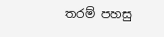තරම් පහසු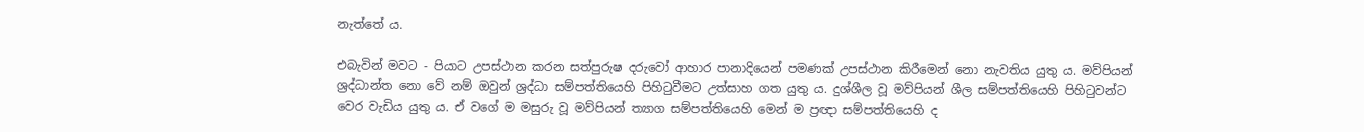නැත්තේ ය.

එබැවින් මවට - පියාට උපස්ථාන කරන සත්පුරුෂ දරුවෝ ආහාර පානාදියෙන් පමණක් උපස්ථාන කිරීමෙන් නො නැවතිය යුතු ය. මව්පියන් ශ්‍රද්ධාන්ත නො වේ නම් ඔවුන් ශ්‍රද්ධා සම්පත්තියෙහි පිහිටුවීමට උත්සාහ ගත යුතු ය. දුශ්ශීල වූ මව්පියන් ශීල සම්පත්තියෙහි පිහිටුවන්ට වෙර වැඩිය යුතු ය. ඒ වගේ ම මසුරු වූ මව්පියන් ත්‍යාග සම්පත්තියෙහි මෙන් ම ප්‍රඥා සම්පත්තියෙහි ද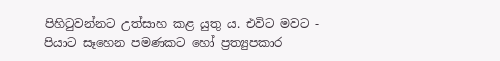පිහිටුවන්නට උත්සාහ කළ යුතු ය. එවිට මවට - පියාට සෑහෙන පමණකට හෝ ප්‍රත්‍යුපකාර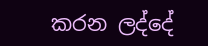කරන ලද්දේ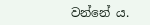වන්නේ ය.